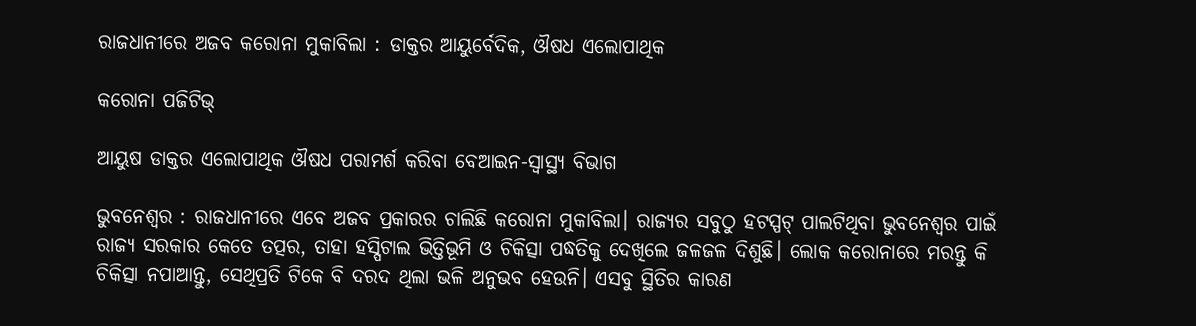ରାଜଧାନୀରେ ଅଜବ କରୋନା ମୁକାବିଲା : ଡାକ୍ତର ଆୟୁର୍ବେଦିକ, ଔଷଧ ଏଲୋପାଥିକ

କରୋନା ପଜିଟିଭ୍

ଆୟୁଷ ଡାକ୍ତର ଏଲୋପାଥିକ ଔଷଧ ପରାମର୍ଶ କରିବା ବେଆଇନ-ସ୍ୱାସ୍ଥ୍ୟ ବିଭାଗ

ଭୁବନେଶ୍ୱର : ରାଜଧାନୀରେ ଏବେ ଅଜବ ପ୍ରକାରର ଚାଲିଛି କରୋନା ମୁକାବିଲା। ରାଜ୍ୟର ସବୁଠୁ ହଟସ୍ପଟ୍‌ ପାଲଟିଥିବା ଭୁବନେଶ୍ବର ପାଇଁ ରାଜ୍ୟ ସରକାର କେତେ ତତ୍ପର, ତାହା ହସ୍ପିଟାଲ ଭିତ୍ତିଭୂମି ଓ ଚିକିତ୍ସା ପଦ୍ଧତିକୁ ଦେଖିଲେ ଜଳଜଳ ଦିଶୁଛି। ଲୋକ କରୋନାରେ ମରନ୍ତୁ କି ଚିକିତ୍ସା ନପାଆନ୍ତୁ, ସେଥିପ୍ରତି ଟିକେ ବି ଦରଦ ଥିଲା ଭଳି ଅନୁଭବ ହେଉନି। ଏସବୁ ସ୍ଥିତିର କାରଣ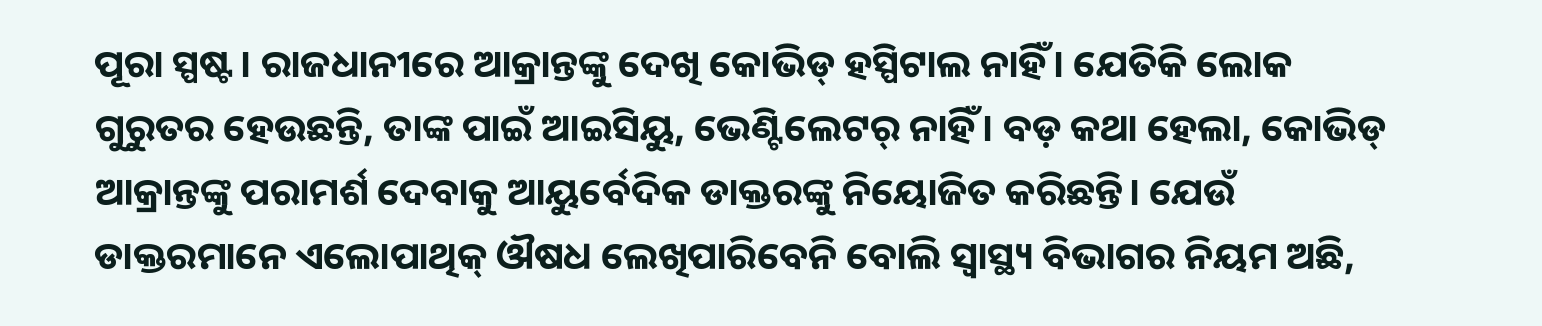ପୂରା ସ୍ପଷ୍ଟ। ରାଜଧାନୀରେ ଆକ୍ରାନ୍ତଙ୍କୁ ଦେଖି କୋଭିଡ୍‌ ହସ୍ପିଟାଲ ନାହିଁ। ଯେତିକି ଲୋକ ଗୁରୁତର ହେଉଛନ୍ତି, ତାଙ୍କ ପାଇଁ ଆଇସିୟୁ, ଭେଣ୍ଟିଲେଟର୍‌ ନାହିଁ। ବଡ଼ କଥା ହେଲା, କୋଭିଡ୍‌ ଆକ୍ରାନ୍ତଙ୍କୁ ପରାମର୍ଶ ଦେବାକୁ ଆୟୁର୍ବେଦିକ ଡାକ୍ତରଙ୍କୁ ନିୟୋଜିତ କରିଛନ୍ତି। ଯେଉଁ ଡାକ୍ତରମାନେ ଏଲୋପାଥିକ୍‌ ଔଷଧ ଲେଖିପାରି‌‌ବେନି ବୋଲି ସ୍ବାସ୍ଥ୍ୟ ବିଭାଗର ନିୟମ ଅଛି,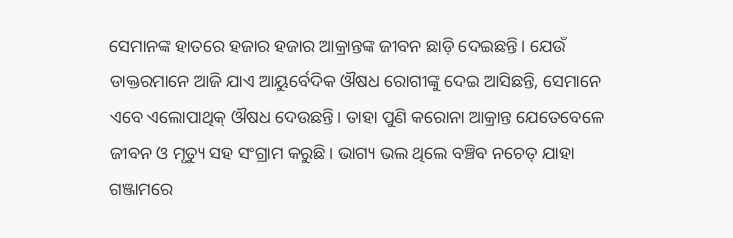ସେମାନଙ୍କ ହାତରେ ହଜାର ହଜାର ଆକ୍ରାନ୍ତଙ୍କ ଜୀବନ ଛାଡ଼ି ଦେଇଛନ୍ତି। ଯେଉଁ ଡାକ୍ତରମାନେ ଆଜି ଯାଏ ଆୟୁର୍ବେଦିକ ଔଷଧ ରୋଗୀଙ୍କୁ ଦେଇ ଆସିଛନ୍ତି, ସେମାନେ ଏବେ ଏଲୋପାଥିକ୍‌ ଔଷଧ ଦେଉଛନ୍ତି। ତାହା ପୁଣି କରୋନା ଆକ୍ରାନ୍ତ ଯେତେବେଳେ ଜୀବନ ଓ ମୃତ୍ୟୁ ସହ ସଂଗ୍ରାମ କରୁଛି। ଭାଗ୍ୟ ଭଲ ଥିଲେ ବଞ୍ଚିବ ନଚେତ୍‌ ଯାହା ଗଞ୍ଜାମରେ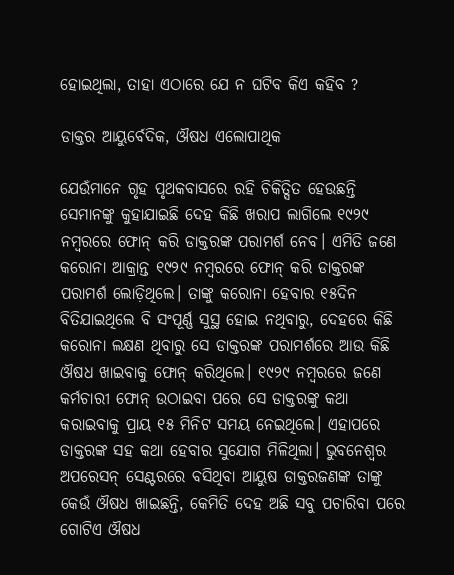ହୋଇଥିଲା, ତାହା ଏଠାରେ ଯେ ନ ଘଟିବ କିଏ କହିବ ?

ଡାକ୍ତର ଆୟୁର୍ବେଦିକ, ଔଷଧ ଏଲୋପାଥିକ

ଯେଉଁମାନେ ଗୃହ ପୃଥକବାସରେ ରହି ଚିକିତ୍ସିତ ହେଉଛନ୍ତି ସେମାନଙ୍କୁ କୁହାଯାଇଛି ଦେହ କିଛି ଖରାପ ଲାଗିଲେ ୧୯୨୯ ନମ୍ବରରେ ‌ଫୋନ୍‌ କରି ଡାକ୍ତରଙ୍କ ପରାମର୍ଶ‌‌ ନେବ। ଏମିତି ଜଣେ କରୋନା ଆକ୍ରାନ୍ତ ୧୯୨୯ ନମ୍ବରରେ ଫୋନ୍‌ କରି ଡାକ୍ତରଙ୍କ ପରାମର୍ଶ ଲୋଡ଼ିଥିଲେ। ତାଙ୍କୁ କରୋନା ହେବାର ୧୫ଦିନ ବିତିଯାଇଥି‌ଲେ ବି ସଂପୂର୍ଣ୍ଣ ସୁସ୍ଥ ହୋଇ ନଥିବାରୁ, ଦେହରେ କିଛି କରୋନା ଲକ୍ଷଣ ଥିବାରୁ ସେ ଡାକ୍ତରଙ୍କ ପରାମର୍ଶରେ ଆଉ କିଛି ଔଷଧ ଖାଇବାକୁ ଫୋନ୍‌ କରିଥିଲେ। ୧୯୨୯ ନମ୍ବରରେ ଜଣେ କର୍ମଚାରୀ ଫୋନ୍‌ ଉଠାଇବା ପରେ ସେ ଡାକ୍ତରଙ୍କୁ କଥା କରାଇବାକୁ ପ୍ରାୟ ୧୫ ମିନିଟ ସମୟ ନେଇଥିଲେ। ଏହାପରେ ଡାକ୍ତରଙ୍କ ସହ କଥା ହେବାର ସୁଯୋଗ ମିଳିଥିଲା। ଭୁବନେଶ୍ବର ଅପରେସନ୍‌ ସେଣ୍ଟରରେ ବସିଥିବା ଆୟୁଷ ଡାକ୍ତରଜଣଙ୍କ ତାଙ୍କୁ କେଉଁ ଔଷଧ ଖାଇଛନ୍ତି, କେମିତି ଦେହ ଅଛି ସବୁ ପଚାରିବା ପରେ ଗୋଟିଏ ଔଷଧ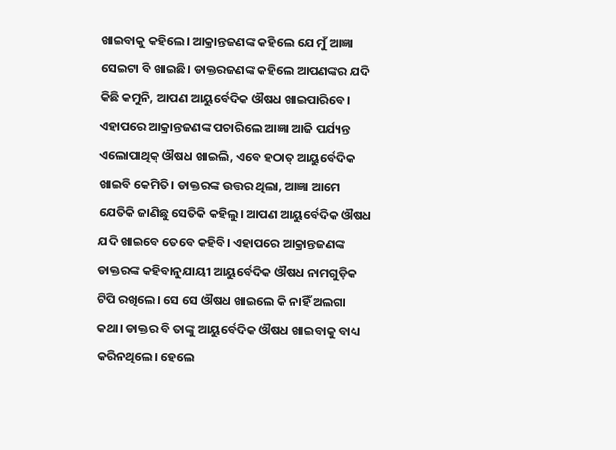ଖାଇବାକୁ କହିଲେ। ଆକ୍ରାନ୍ତଜଣଙ୍କ କହିଲେ ଯେ ମୁଁ ଆଜ୍ଞା ସେଇଟା ବି ଖାଇଛି। ଡାକ୍ତରଜଣଙ୍କ କହିଲେ ଆପଣଙ୍କର ଯଦି କିଛି କମୁନି, ଆପଣ ଆୟୁର୍ବେଦିକ ଔଷଧ ଖାଇପାରିବେ। ଏହାପରେ ଆକ୍ରାନ୍ତଜଣଙ୍କ ପଚାରିଲେ ଆଜ୍ଞା ଆଜି ପର୍ଯ୍ୟନ୍ତ ଏଲୋପାଥିକ୍‌ ଔଷଧ ଖାଇଲି, ଏବେ ହଠାତ୍‌ ଆୟୁର୍ବେଦିକ ଖାଇବି କେମିତି। ଡାକ୍ତରଙ୍କ ଉତ୍ତର ଥିଲା, ଆଜ୍ଞା ଆମେ ଯେତିକି ଜାଣିଛୁ ସେତିକି କହିଲୁ। ଆପଣ ଆୟୁର୍ବେଦିକ ଔଷଧ ଯଦି ଖାଇବେ ତେବେ କହିବି। ଏହାପ‌ରେ ଆକ୍ରାନ୍ତଜଣଙ୍କ ଡାକ୍ତରଙ୍କ କହିବାନୁଯାୟୀ ଆୟୁର୍ବେଦିକ ଔଷଧ ନାମଗୁଡ଼ିକ ଟିପି ରଖିଲେ। ସେ ସେ ଔଷଧ ଖାଇଲେ କି ନାହିଁ ଅଲଗା କଥା। ଡାକ୍ତର ବି ତାଙ୍କୁ ଆୟୁର୍ବେଦିକ ଔଷଧ ଖାଇବାକୁ ବାଧ୍ୟ କରିନଥିଲେ। ହେଲେ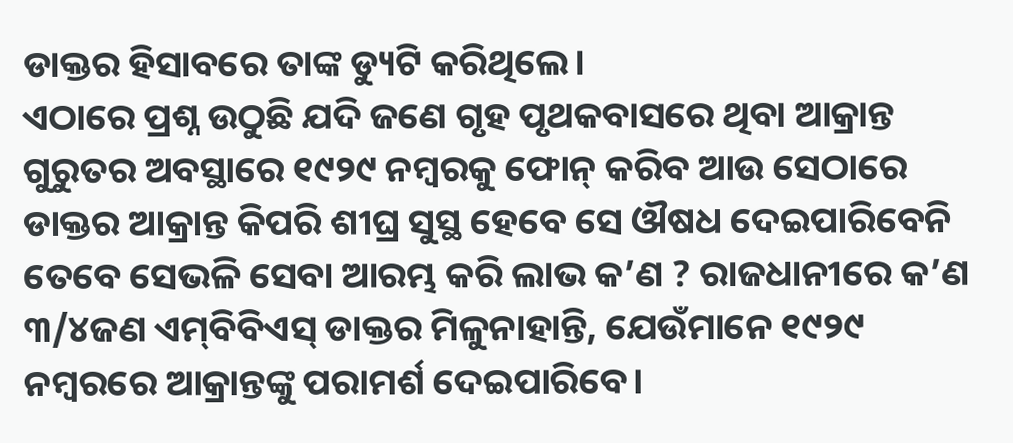ଡାକ୍ତର ହିସାବରେ ତାଙ୍କ ଡ୍ୟୁଟି କରିଥିଲେ।
ଏଠାରେ ପ୍ରଶ୍ନ ଉଠୁଛି ଯଦି ଜଣେ ଗୃହ ପୃଥକବାସରେ ଥିବା ଆକ୍ରାନ୍ତ ଗୁରୁତର ଅବସ୍ଥାରେ ୧୯୨୯ ନମ୍ବରକୁ ଫୋନ୍‌ କରିବ ଆଉ ସେଠାରେ ଡାକ୍ତର ଆକ୍ରାନ୍ତ କିପରି ଶୀଘ୍ର ସୁସ୍ଥ ହେବେ ସେ ଔଷଧ ଦେଇପାରିବେନି ତେବେ ସେଭଳି ସେବା ଆରମ୍ଭ କରି ଲାଭ କ’ଣ ? ରାଜଧାନୀରେ କ’ଣ ୩/୪ଜଣ ଏ‌ମ୍‌ବିବିଏସ୍‌ ଡାକ୍ତର ମିଳୁନାହାନ୍ତି, ଯେଉଁମାନେ ୧୯୨୯ ନମ୍ବରରେ ଆକ୍ରାନ୍ତଙ୍କୁ ପରାମର୍ଶ ଦେଇପାରିବେ।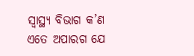ସ୍ବାସ୍ଥ୍ୟ ବିଭାଗ କ’ଣ ଏତେ ଅପାରଗ ଯେ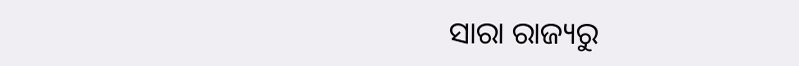ସାରା ରାଜ୍ୟରୁ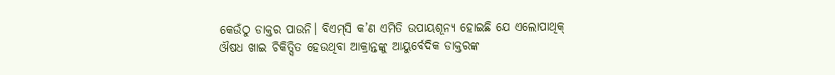କେଉଁଠୁ ଡାକ୍ତର ପାଉନି। ବିଏମ୍‌ସି କ’ଣ ଏମିତି ଉପାୟଶୂନ୍ୟ ହୋଇଛି ଯେ ଏଲୋପାଥିକ୍‌ ଔଷଧ ଖାଇ ଚିକିତ୍ସିତ ହେଉଥିବା ଆକ୍ରାନ୍ତଙ୍କୁ ଆୟୁର୍ବେଦିକ ଡାକ୍ତରଙ୍କ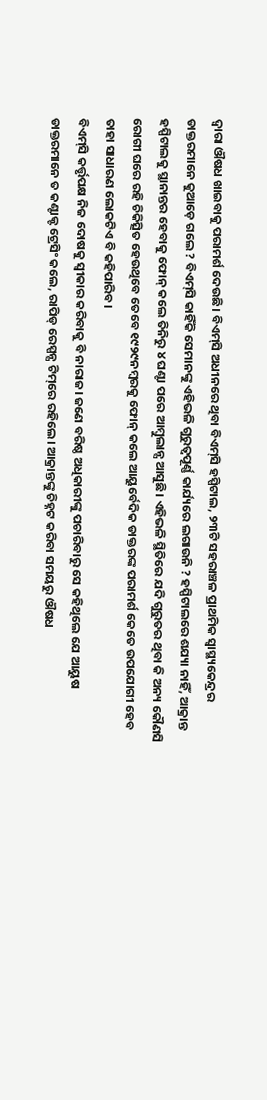ଦ୍ୱାରା ଔଷଧ ଖାଇବାକୁ ପରାମର୍ଶ ଦେଉଛି। ବିଏମ୍‌ସି ଅଧୀନରେ ଥିବା ବିଏମ୍‌ସି ହସ୍ପିଟାଲ, ୨୩ଟି ସହରାଞ୍ଚଳ ପ୍ରାଥମିକ ସ୍ବାସ୍ଥ୍ୟକେନ୍ଦ୍ରର ଡାକ୍ତରମାନେ କୁଆଡ଼େ ଗଲେ ? ବିଏମ୍‌ସି କାହିଁକି ସେମାନଙ୍କୁ ଏହିଭଳି ଗୁରୁତ୍ବପୂର୍ଣ୍ଣ କାର୍ଯ୍ୟରେ ଲଗାଉନି ? ହସ୍ପିଟାଲରେ ଶଯ୍ୟା ନାହିଁ, ଆକ୍ରାନ୍ତ ହସ୍ପିଟାଲକୁ ସ୍ଥାନାନ୍ତର ହେବାକୁ ଫୋନ୍‌ କଲେ ତିନିରୁ ୪ ଘଣ୍ଟା ପରେ ଆମ୍ବୁଲାନ୍ସ ଆସୁଛି। ଏହିଭଳି ସ୍ଥିତିରେ ଯଦି ଗୁରୁତର ଥିବା କି ଅନ୍ୟ କୌଣସି ରୋଗୀ ଘରେ ରହି ଚିକିତ୍ସିତ ହେଉଥିବେ ତେବେ ୧୯୨୯ନମ୍ବରକୁ ଫୋନ୍‌ କଲେ ଆୟୁର୍ବେଦିକ ଡାକ୍ତରଙ୍କ ପରାମର୍ଶ କେତେ ଉପଯୋଗୀ ହେବ ତାହା ସାଧାରଣ ଲୋକଟିଏ ବି କହିପାରିବ।
ବିଏମ୍‌ସି କର୍ତ୍ତୃପକ୍ଷ ନିଜ ଦୋଷକୁ ସ୍ବୀକାର କରିବାକୁ ବି ନାରାଜ। ଜଣେ ବରିଷ୍ଠ ଅଧିକାରୀଙ୍କୁ ପଚାରିବାରୁ ସେ କହିଥିଲେ ଯେ ଆୟୁଷ ଡାକ୍ତରମାନେ ତ କଣ୍ଟାକ୍ଟ ଟ୍ରେସିଂ କଲେ, ରାପିଡ୍‌ ରେସ୍ପନ୍ସ ଟିମ୍‌ରେ ରହିଲେ। ଆକ୍ରାନ୍ତଙ୍କୁ ଚିହ୍ନଟ କରିବା ସମୟରୁ ଔଷଧ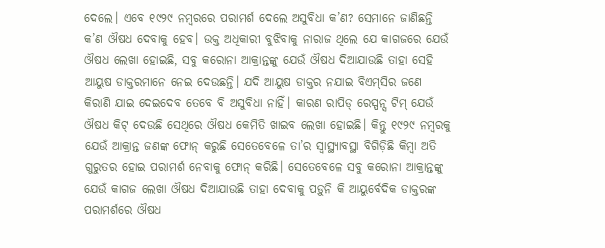ଦେଲେ। ଏବେ ୧୯୨୯ ନମ୍ବରରେ ପରାମର୍ଶ ଦେଲେ ଅସୁବିଧା କ’ଣ? ସେମାନେ ଜାଣିଛନ୍ତି କ’ଣ ଔଷଧ ଦେବାକୁ ହେବ। ଉକ୍ତ ଅଧିକାରୀ ବୁଝିବାକୁ ନାରାଜ ଥିଲେ ଯେ କାଗଜରେ ଯେଉଁ ଔଷଧ ଲେଖା ହୋଇଛି, ସବୁ କରୋନା ଆକ୍ରାନ୍ତଙ୍କୁ ଯେଉଁ ଔଷଧ ଦିଆଯାଉଛି ତାହା ସେହି ଆୟୁଷ ଡାକ୍ତରମାନେ ନେଇ ଦେଉଛନ୍ତି। ଯଦି ଆୟୁଷ ଡାକ୍ତର ନଯାଇ ବିଏମ୍‌ସିର ଜଣେ କିରାଣି ଯାଇ ଦେଇଦେବ ତେବେ ବି ଅସୁବିଧା ନାହିଁ। କାରଣ ରାପିଡ୍‌ ରେସ୍ପନ୍ସ ଟିମ୍‌ ଯେଉଁ ଔଷଧ କିଟ୍‌ ଦେଉଛି ସେଥିରେ ଔଷଧ କେମିତି ଖାଇବ ଲେଖା ହୋଇଛି। କିନ୍ତୁ ୧୯୨୯ ନମ୍ବରକୁ ଯେଉଁ ଆକ୍ରାନ୍ତ ଜଣଙ୍କ ଫୋନ୍‌ କରୁଛି ସେତେବେଳେ ତା’ର ସ୍ବାସ୍ଥ୍ୟାବସ୍ଥା ବିଗିଡ଼ିଛି କିମ୍ବା ଅତି ଗୁରୁତର ହୋଇ ପରାମର୍ଶ ନେବାକୁ ଫୋନ୍‌ କରିଛି। ସେତେବେଳେ ସବୁ କରୋନା ଆକ୍ରାନ୍ତଙ୍କୁ ଯେଉଁ କାଗଜ ଲେଖା ଔଷଧ ଦିଆଯାଉଛି ତାହା ଦେବାକୁ ପଡ଼ୁନି କି ଆୟୁର୍ବେଦିକ ଡାକ୍ତରଙ୍କ ପରାମର୍ଶରେ ଔଷଧ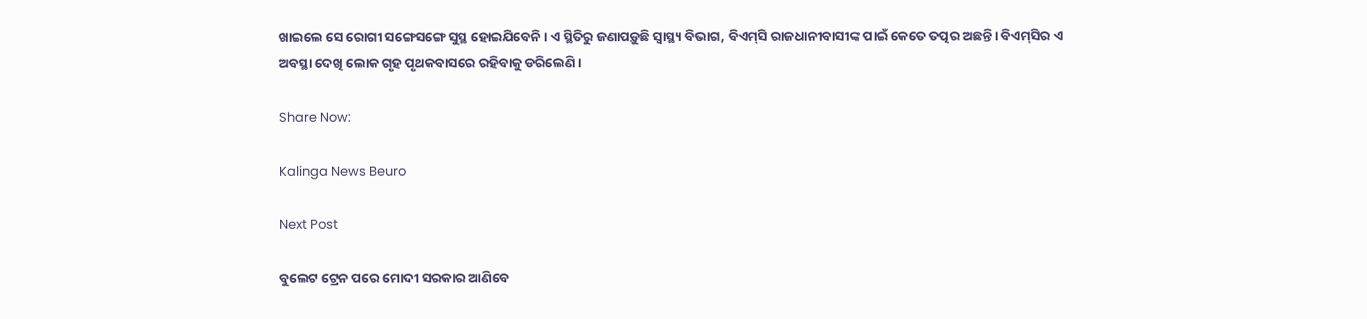ଖାଇଲେ ସେ ରୋଗୀ ସଙ୍ଗେସଙ୍ଗେ ସୁସ୍ଥ ହୋଇଯିବେନି। ଏ ସ୍ଥିତିରୁ ଜଣାପଡ଼ୁଛି ସ୍ବାସ୍ଥ୍ୟ ବିଭାଗ, ବିଏମ୍‌ସି ରାଜଧାନୀବାସୀଙ୍କ ପାଇଁ କେତେ ତତ୍ପର ଅଛନ୍ତି। ବିଏମ୍‌ସିର ଏ ଅବସ୍ଥା ଦେଖି ଲୋକ ଗୃହ ପୃଥକବାସରେ ରହିବାକୁ ଡରିଲେଣି।

Share Now:

Kalinga News Beuro

Next Post

ବୁଲେଟ ଟ୍ରେନ ପରେ ମୋଦୀ ସରକାର ଆଣିବେ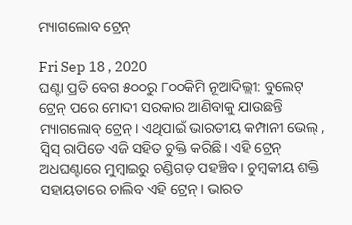ମ୍ୟାଗଲୋବ ଟ୍ରେନ୍

Fri Sep 18 , 2020
ଘଣ୍ଟା ପ୍ରତି ବେଗ ୫୦୦ରୁ ୮୦୦କିମି ନୂଆଦିଲ୍ଲୀ: ବୁଲେଟ୍ ଟ୍ରେନ୍ ପରେ ମୋଦୀ ସରକାର ଆଣିବାକୁ ଯାଉଛନ୍ତି ମ୍ୟାଗଲୋବ୍ ଟ୍ରେନ୍। ଏଥିପାଇଁ ଭାରତୀୟ କମ୍ପାନୀ ଭେଲ୍ , ସ୍ୱିସ୍ ରାପିଡେ ଏଜି ସହିତ ଚୁକ୍ତି କରିଛି। ଏହି ଟ୍ରେନ୍ ଅଧଘଣ୍ଟାରେ ମୁମ୍ୱାଇରୁ ଚଣ୍ଡିଗଡ଼ ପହଞ୍ଚିବ। ଚୁମ୍ୱକୀୟ ଶକ୍ତି ସହାୟତାରେ ଚାଲିବ ଏହି ଟ୍ରେନ୍। ଭାରତ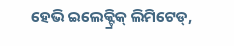ହେଭି ଇଲେକ୍ଟ୍ରିକ୍ ଲିମିଟେଡ୍,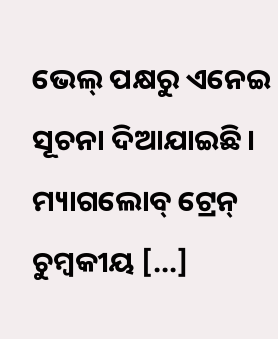ଭେଲ୍ ପକ୍ଷରୁ ଏନେଇ ସୂଚନା ଦିଆଯାଇଛି। ମ୍ୟାଗଲୋବ୍ ଟ୍ରେନ୍ ଚୁମ୍ୱକୀୟ […]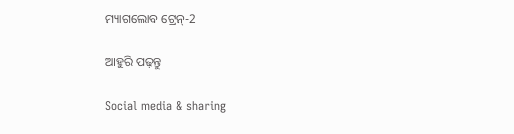ମ୍ୟାଗଲୋବ ଟ୍ରେନ୍-2

ଆହୁରି ପଢ଼ନ୍ତୁ

Social media & sharing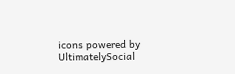icons powered by UltimatelySocial